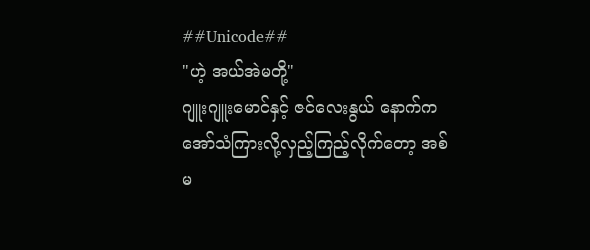##Unicode##
"ဟဲ့ အယ်အဲမတို့"
ဂျူးဂျူးမောင်နှင့် ဇင်လေးနွယ် နောက်ကအော်သံကြားလို့လှည့်ကြည့်လိုက်တော့ အစ်မ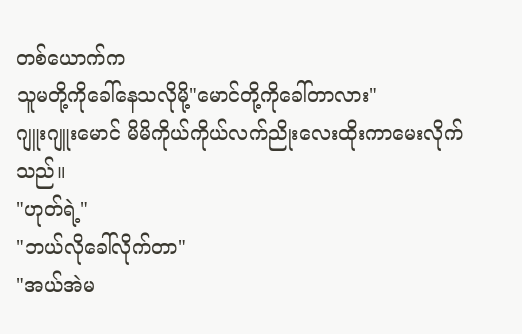တစ်ယောက်က
သူမတို့ကိုခေါ်နေသလိုမို့"မောင်တို့ကိုခေါ်တာလား"
ဂျူးဂျူးမောင် မိမိကိုယ်ကိုယ်လက်ညိုးလေးထိုးကာမေးလိုက်သည်။
"ဟုတ်ရဲ့"
"ဘယ်လိုခေါ်လိုက်တာ"
"အယ်အဲမ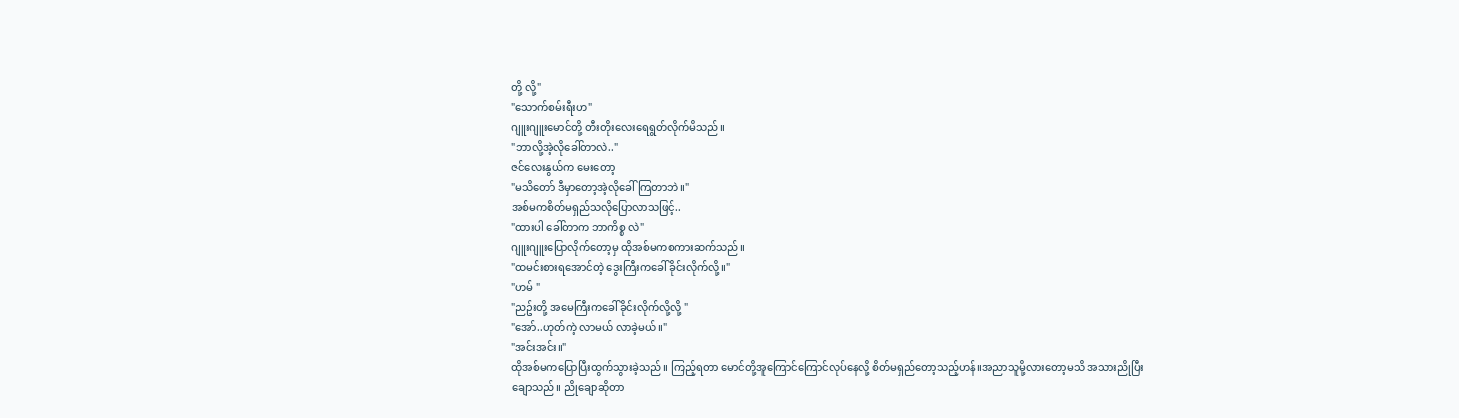တို့ လို့"
"သောက်စမ်းရီးဟ"
ဂျူးဂျူးမောင်တို့ တီးတိုးလေးရေရွတ်လိုက်မိသည်။
"ဘာလို့အဲ့လိုခေါ်တာလဲ.."
ဇင်လေးနွယ်က မေးတော့
"မသိတော် ဒီမှာတော့အဲ့လိုခေါ်ကြတာဘဲ။"
အစ်မကစိတ်မရှည်သလိုပြောလာသဖြင့်..
"ထားပါ ခေါ်တာက ဘာကိစ္စ လဲ"
ဂျူးဂျူးပြောလိုက်တော့မှ ထိုအစ်မကစကားဆက်သည်။
"ထမင်းစားရအောင်တဲ့ ဒွေးကြီးကခေါ်ခိုင်းလိုက်လို့။"
"ဟမ် "
"ညဥ်းတို့ အမေကြီးကခေါ်ခိုင်းလိုက်လို့လို့ "
"အော်..ဟုတ်ကဲ့ လာမယ် လာခဲ့မယ်။"
"အင်းအင်း။"
ထိုအစ်မကပြောပြီးထွက်သွားခဲ့သည်။ ကြည့်ရတာ မောင်တို့အူကြောင်ကြောင်လုပ်နေလို့ စိတ်မရှည်တော့သည့်ဟန်။အညာသူမို့လားတော့မသိ အသားညိုပြီး
ချောသည်။ ညိုချောဆိုတာ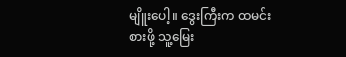မျိူးပေါ့။ ဒွေးကြီးက ထမင်းစားဖို့ သူ့မြေး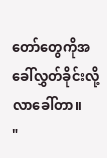တော်တွေကိုအခေါ်လွှတ်ခိုင်းလို့ လာခေါ်တာ။
"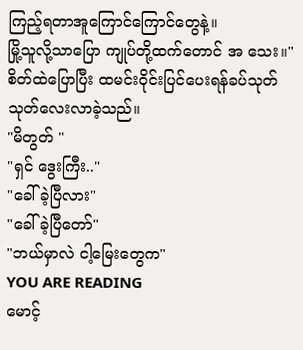ကြည့်ရတာအူကြောင်ကြောင်တွေနဲ့။
မြို့သူလို့သာပြော ကျုပ်တို့ထက်တောင် အ သေး။"စိတ်ထဲပြောပြီး ထမင်းဝိုင်းပြင်ပေးရန်ခပ်သုတ်သုတ်လေးလာခဲ့သည်။
"မိတွတ် "
"ရှင် ဒွေးကြီး.."
"ခေါ်ခဲ့ပြီလား"
"ခေါ်ခဲ့ပြီတော်"
"ဘယ်မှာလဲ ငါ့မြေးတွေက"
YOU ARE READING
မောင့်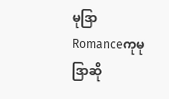မုဒြာ
Romanceကုမုဒြာဆို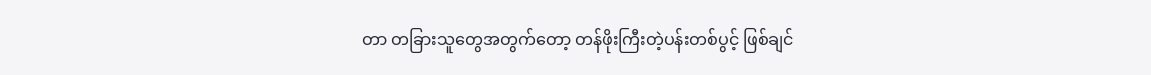တာ တခြားသူတွေအတွက်တော့ တန်ဖိုးကြီးတဲ့ပန်းတစ်ပွင့် ဖြစ်ချင်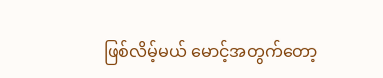ဖြစ်လိမ့်မယ် မောင့်အတွက်တော့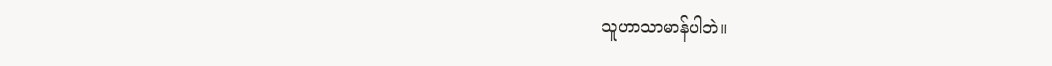သူဟာသာမာန်ပါဘဲ။